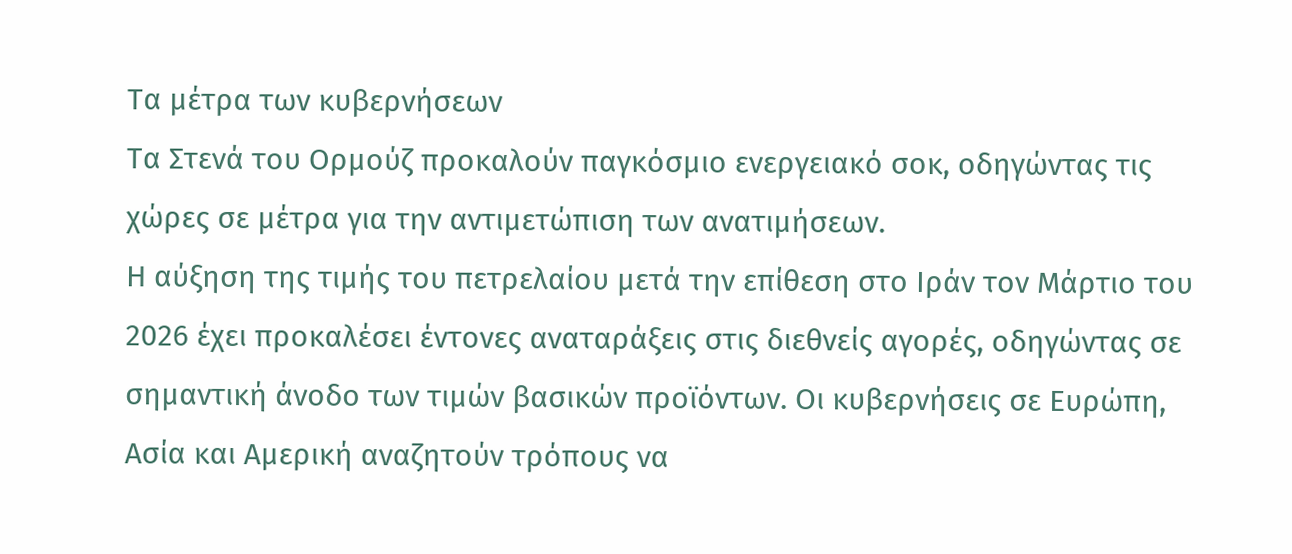Τα μέτρα των κυβερνήσεων
Τα Στενά του Ορμούζ προκαλούν παγκόσμιο ενεργειακό σοκ, οδηγώντας τις χώρες σε μέτρα για την αντιμετώπιση των ανατιμήσεων.
Η αύξηση της τιμής του πετρελαίου μετά την επίθεση στο Ιράν τον Μάρτιο του 2026 έχει προκαλέσει έντονες αναταράξεις στις διεθνείς αγορές, οδηγώντας σε σημαντική άνοδο των τιμών βασικών προϊόντων. Οι κυβερνήσεις σε Ευρώπη, Ασία και Αμερική αναζητούν τρόπους να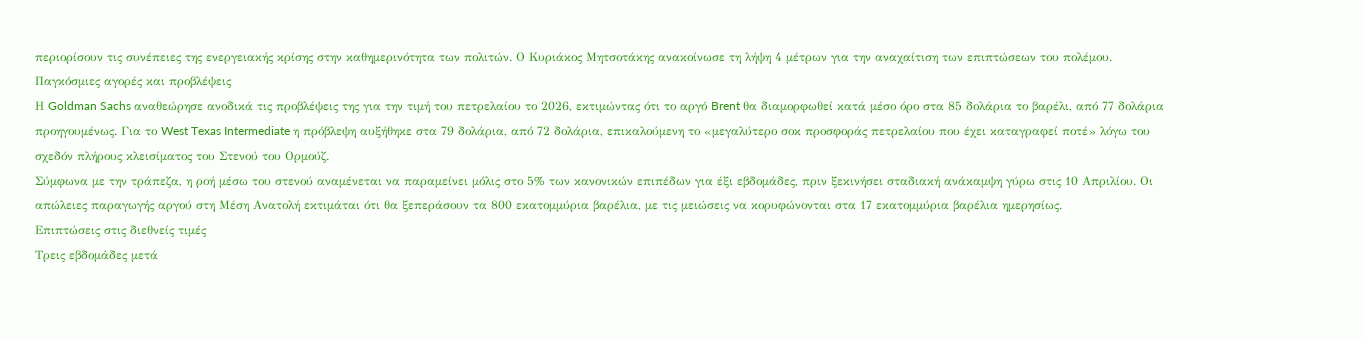περιορίσουν τις συνέπειες της ενεργειακής κρίσης στην καθημερινότητα των πολιτών. Ο Κυριάκος Μητσοτάκης ανακοίνωσε τη λήψη 4 μέτρων για την αναχαίτιση των επιπτώσεων του πολέμου.
Παγκόσμιες αγορές και προβλέψεις
Η Goldman Sachs αναθεώρησε ανοδικά τις προβλέψεις της για την τιμή του πετρελαίου το 2026, εκτιμώντας ότι το αργό Brent θα διαμορφωθεί κατά μέσο όρο στα 85 δολάρια το βαρέλι, από 77 δολάρια προηγουμένως. Για το West Texas Intermediate η πρόβλεψη αυξήθηκε στα 79 δολάρια, από 72 δολάρια, επικαλούμενη το «μεγαλύτερο σοκ προσφοράς πετρελαίου που έχει καταγραφεί ποτέ» λόγω του σχεδόν πλήρους κλεισίματος του Στενού του Ορμούζ.
Σύμφωνα με την τράπεζα, η ροή μέσω του στενού αναμένεται να παραμείνει μόλις στο 5% των κανονικών επιπέδων για έξι εβδομάδες, πριν ξεκινήσει σταδιακή ανάκαμψη γύρω στις 10 Απριλίου. Οι απώλειες παραγωγής αργού στη Μέση Ανατολή εκτιμάται ότι θα ξεπεράσουν τα 800 εκατομμύρια βαρέλια, με τις μειώσεις να κορυφώνονται στα 17 εκατομμύρια βαρέλια ημερησίως.
Επιπτώσεις στις διεθνείς τιμές
Τρεις εβδομάδες μετά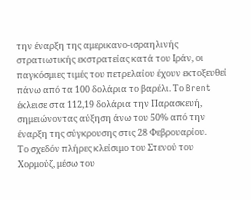την έναρξη της αμερικανο-ισραηλινής στρατιωτικής εκστρατείας κατά του Ιράν, οι παγκόσμιες τιμές του πετρελαίου έχουν εκτοξευθεί πάνω από τα 100 δολάρια το βαρέλι. Το Brent έκλεισε στα 112,19 δολάρια την Παρασκευή, σημειώνοντας αύξηση άνω του 50% από την έναρξη της σύγκρουσης στις 28 Φεβρουαρίου.
Το σχεδόν πλήρες κλείσιμο του Στενού του Χορμούζ, μέσω του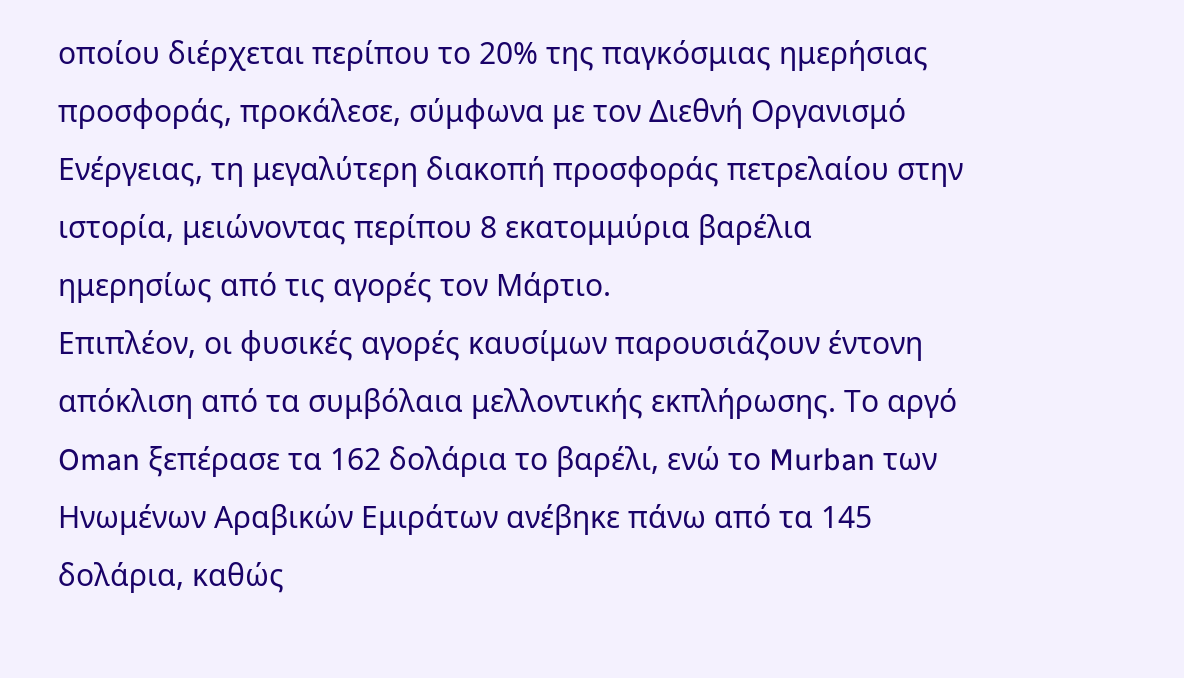οποίου διέρχεται περίπου το 20% της παγκόσμιας ημερήσιας προσφοράς, προκάλεσε, σύμφωνα με τον Διεθνή Οργανισμό Ενέργειας, τη μεγαλύτερη διακοπή προσφοράς πετρελαίου στην ιστορία, μειώνοντας περίπου 8 εκατομμύρια βαρέλια ημερησίως από τις αγορές τον Μάρτιο.
Επιπλέον, οι φυσικές αγορές καυσίμων παρουσιάζουν έντονη απόκλιση από τα συμβόλαια μελλοντικής εκπλήρωσης. Το αργό Oman ξεπέρασε τα 162 δολάρια το βαρέλι, ενώ το Murban των Ηνωμένων Αραβικών Εμιράτων ανέβηκε πάνω από τα 145 δολάρια, καθώς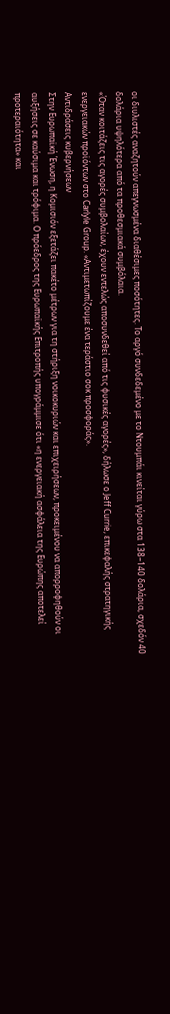οι διυλιστές αναζητούν απεγνωσμένα διαθέσιμες ποσότητες. Το αργό συνδεδεμένο με το Ντουμπάι κινείται γύρω στα 138–140 δολάρια, σχεδόν 40 δολάρια υψηλότερα από τα προθεσμιακά συμβόλαια.
«Όταν κοιτάζεις τις αγορές συμβολαίων, έχουν εντελώς αποσυνδεθεί από τις φυσικές αγορές», δήλωσε ο Jeff Currie, επικεφαλής στρατηγικής ενεργειακών προϊόντων στο Carlyle Group. «Αντιμετωπίζουμε ένα τεράστιο σοκ προσφοράς».
Αντιδράσεις κυβερνήσεων
Στην Ευρωπαϊκή Ένωση, η Κομισιόν εξετάζει πακέτο μέτρων για τη στήριξη νοικοκυριών και επιχειρήσεων, προκειμένου να απορροφηθούν οι αυξήσεις σε καύσιμα και τρόφιμα. Ο πρόεδρος της Ευρωπαϊκής Επιτροπής υπογράμμισε ότι «η ενεργειακή ασφάλεια της Ευρώπης αποτελεί προτεραιότητα» και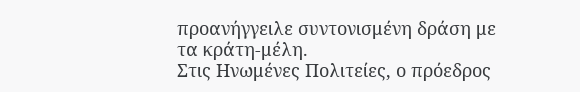προανήγγειλε συντονισμένη δράση με τα κράτη-μέλη.
Στις Ηνωμένες Πολιτείες, ο πρόεδρος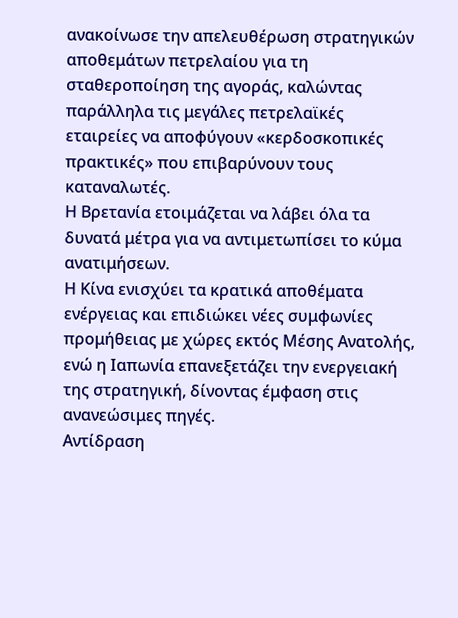ανακοίνωσε την απελευθέρωση στρατηγικών αποθεμάτων πετρελαίου για τη σταθεροποίηση της αγοράς, καλώντας παράλληλα τις μεγάλες πετρελαϊκές εταιρείες να αποφύγουν «κερδοσκοπικές πρακτικές» που επιβαρύνουν τους καταναλωτές.
Η Βρετανία ετοιμάζεται να λάβει όλα τα δυνατά μέτρα για να αντιμετωπίσει το κύμα ανατιμήσεων.
Η Κίνα ενισχύει τα κρατικά αποθέματα ενέργειας και επιδιώκει νέες συμφωνίες προμήθειας με χώρες εκτός Μέσης Ανατολής, ενώ η Ιαπωνία επανεξετάζει την ενεργειακή της στρατηγική, δίνοντας έμφαση στις ανανεώσιμες πηγές.
Αντίδραση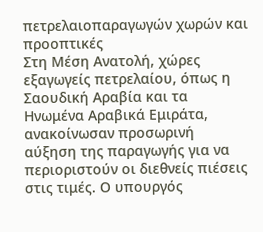πετρελαιοπαραγωγών χωρών και προοπτικές
Στη Μέση Ανατολή, χώρες εξαγωγείς πετρελαίου, όπως η Σαουδική Αραβία και τα Ηνωμένα Αραβικά Εμιράτα, ανακοίνωσαν προσωρινή αύξηση της παραγωγής για να περιοριστούν οι διεθνείς πιέσεις στις τιμές. Ο υπουργός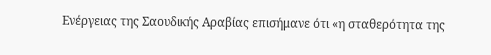Ενέργειας της Σαουδικής Αραβίας επισήμανε ότι «η σταθερότητα της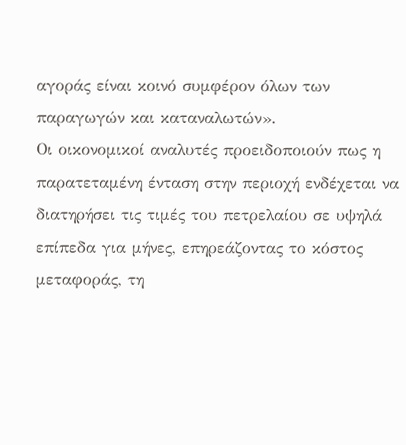αγοράς είναι κοινό συμφέρον όλων των παραγωγών και καταναλωτών».
Οι οικονομικοί αναλυτές προειδοποιούν πως η παρατεταμένη ένταση στην περιοχή ενδέχεται να διατηρήσει τις τιμές του πετρελαίου σε υψηλά επίπεδα για μήνες, επηρεάζοντας το κόστος μεταφοράς, τη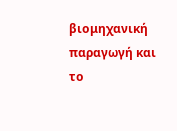βιομηχανική παραγωγή και το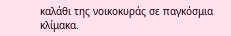καλάθι της νοικοκυράς σε παγκόσμια κλίμακα.